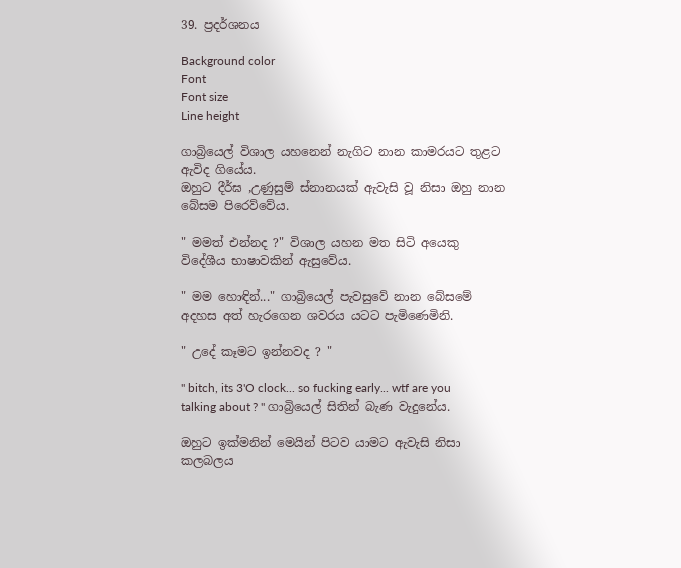39. ප්‍රදර්ශනය

Background color
Font
Font size
Line height

ගාබ්‍රියෙල් විශාල යහනෙන් නැගිට නාන කාමරයට තුළට ඇවිද ගියේය.
ඔහුට දීර්ඝ ,උණුසුම් ස්නානයක් ඇවැසි වූ නිසා ඔහු නාන බේසම පිරෙව්වේය.

" මමත් එන්නද ?" විශාල යහන මත සිටි අයෙකු විදේශීය භාෂාවකින් ඇසුවේය.

" මම හොඳින්..." ගාබ්‍රියෙල් පැවසුවේ නාන බේසමේ අදහස අත් හැරගෙන ශවරය යටට පැමිණෙමිනි.

" උදේ කෑමට ඉන්නවද ? "

" bitch, its 3'O clock... so fucking early... wtf are you talking about ? " ගාබ්‍රියෙල් සිතින් බැණ වැදුනේය.

ඔහුට ඉක්මනින් මෙයින් පිටව යාමට ඇවැසි නිසා කලබලය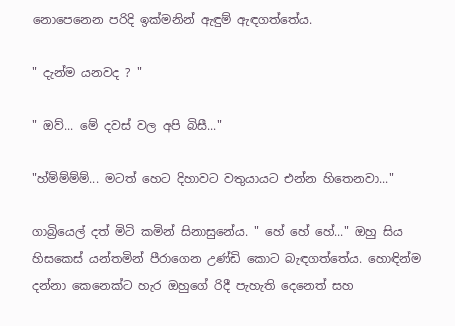නොපෙනෙන පරිදි ඉක්මනින් ඇඳුම් ඇඳගත්තේය.

" දැන්ම යනවද ? "

" ඔව්... මේ දවස් වල අපි බිසී..."

"හ්ම්ම්ම්ම්... මටත් හෙට දිහාවට වතුයායට එන්න හිතෙනවා..."

ගාබ්‍රියෙල් දත් මිටි කමින් සිනාසුනේය. " හේ හේ හේ..." ඔහු සිය හිසකෙස් යන්තමින් පීරාගෙන උණ්ඩි කොට බැඳගත්තේය. හොඳින්ම දන්නා කෙනෙක්‍ට හැර ඔහුගේ රිදී පැහැති දෙනෙත් සහ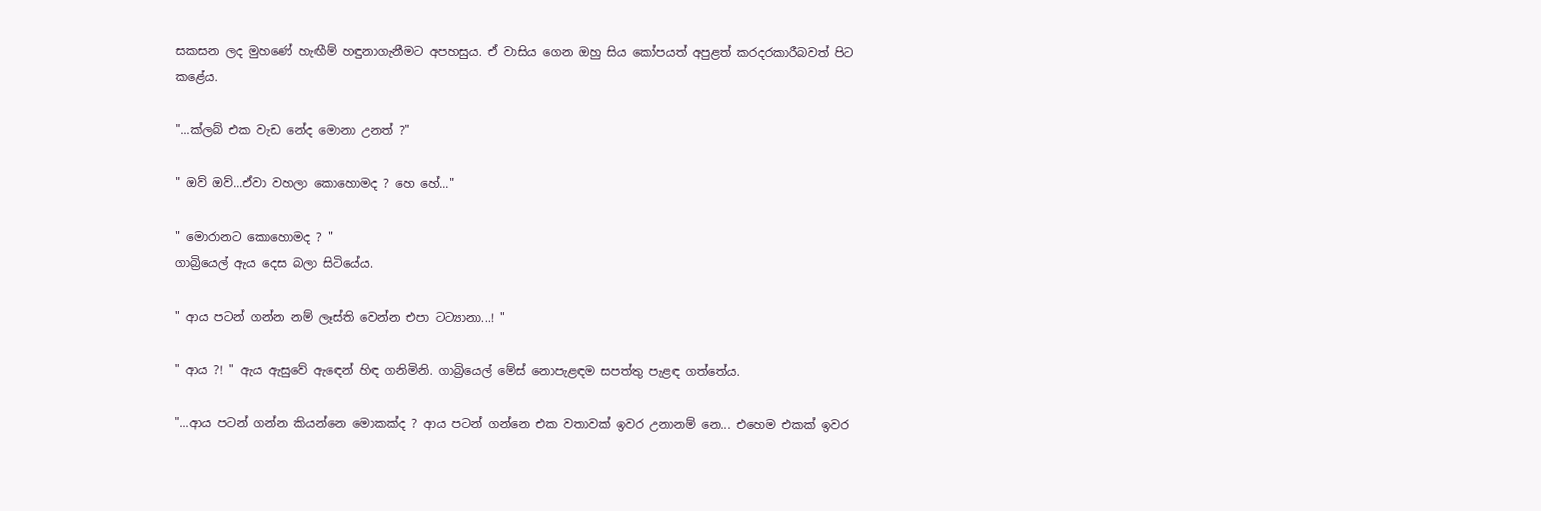සකසන ලද මුහණේ හැඟීම් හඳුනාගැනීමට අපහසුය. ඒ වාසිය ගෙන ඔහු සිය කෝපයත් අපුළත් කරදරකාරීබවත් පිට කළේය.

"...ක්ලබ් එක වැඩ නේද මොනා උනත් ?"

" ඔව් ඔව්...ඒවා වහලා කොහොමද ? හෙ හේ..."

" මොරානට කොහොමද ? "
ගාබ්‍රියෙල් ඇය දෙස බලා සිටියේය.

" ආය පටන් ගන්න නම් ලෑස්ති වෙන්න එපා ටට්‍යානා...! "

" ආය ?! " ඇය ඇසුවේ ඇඳෙන් හිඳ ගනිමිනි. ගාබ්‍රියෙල් මේස් නොපැළඳම සපත්තු පැළඳ ගත්තේය.

"...ආය පටන් ගන්න කියන්නෙ මොකක්ද ? ආය පටන් ගන්නෙ එක වතාවක් ඉවර උනානම් නෙ... එහෙම එකක් ඉවර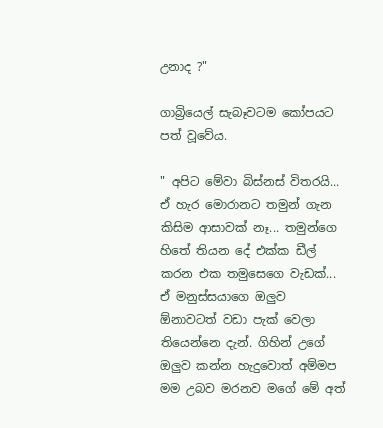උනාද ?"

ගාබ්‍රියෙල් සැබෑවටම කෝපයට පත් වූවේය.

" අපිට මේවා බිස්නස් විතරයි... ඒ හැර මොරානට තමුන් ගැන කිසිම ආසාවක් නෑ... තමුන්ගෙ හිතේ තියන දේ එක්ක ඩීල් කරන එක තමුසෙගෙ වැඩක්...
ඒ මනුස්සයාගෙ ඔලුව ඕනාවටත් වඩා පැක් වෙලා තියෙන්නෙ දැන්. ගිහින් උගේ ඔලුව කන්න හැදුවොත් අම්මප මම උබව මරනව මගේ මේ අත්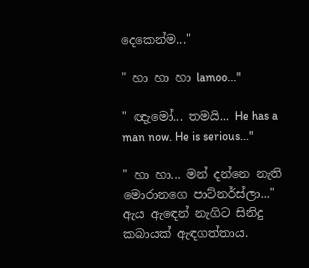දෙකෙන්ම..."

" හා හා හා lamoo..."

" ඥැමෝ... තමයි... He has a man now. He is serious..."

" හා හා... මන් දන්නෙ නැති මොරානගෙ පාට්නර්ස්ලා..." ඇය ඇඳෙන් නැගිට සිනිදු කබායක් ඇඳගත්තාය.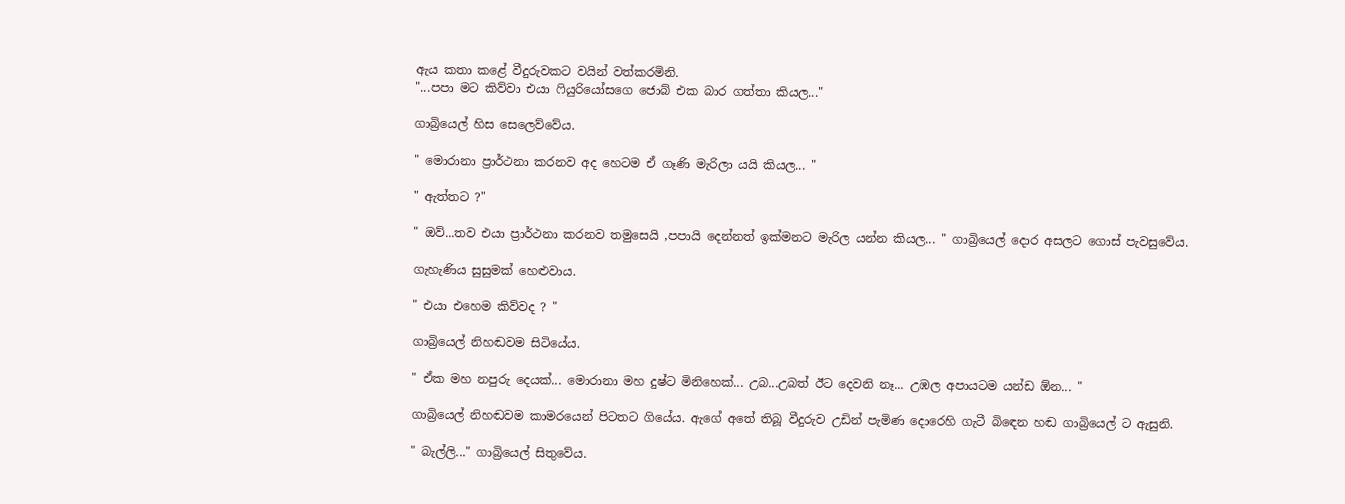ඇය කතා කළේ වීදුරුවකට වයින් වත්කරමිනි.
"...පපා මට කිව්වා එයා ෆියුරියෝසගෙ ජොබ් එක බාර ගත්තා කියල..."

ගාබ්‍රියෙල් හිස සෙලෙව්වේය.

" මොරානා ප්‍රාර්ථනා කරනව අද හෙටම ඒ ගෑණි මැරිලා යයි කියල... "

" ඇත්තට ?"

" ඔව්...තව එයා ප්‍රාර්ථනා කරනව තමුසෙයි ,පපායි දෙන්නත් ඉක්මනට මැරිල යන්න කියල... " ගාබ්‍රියෙල් දොර අසලට ගොස් පැවසුවේය.

ගැහැණිය සුසුමක් හෙළුවාය.

" එයා එහෙම කිව්වද ? "

ගාබ්‍රියෙල් නිහඬවම සිටියේය.

" ඒක මහ නපුරු දෙයක්... මොරානා මහ දුෂ්ට මිනිහෙක්... උබ...උබත් ඊට දෙවනි නෑ... උඹල අපායටම යන්ඩ ඕන... "

ගාබ්‍රියෙල් නිහඬවම කාමරයෙන් පිටතට ගියේය. ඇගේ අතේ තිබූ වීදුරුව උඩින් පැමිණ දොරෙහි ගැටී බිඳෙන හඬ ගාබ්‍රියෙල් ට ඇසුනි.

" බැල්ලි..." ගාබ්‍රියෙල් සිතුවේය.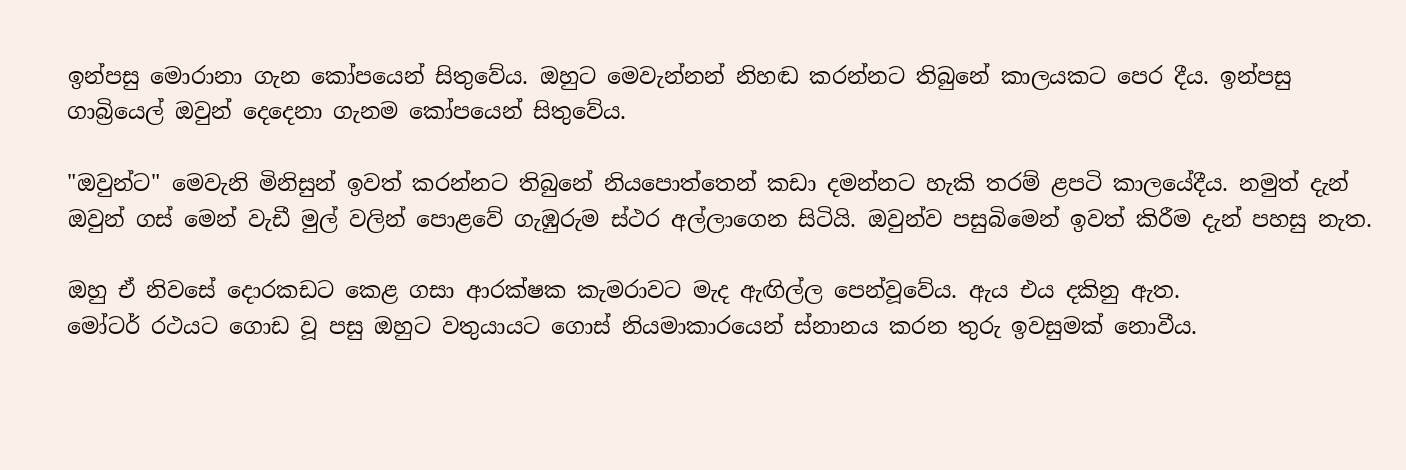ඉන්පසු මොරානා ගැන කෝපයෙන් සිතුවේය. ඔහුට මෙවැන්නන් නිහඬ කරන්නට තිබුනේ කාලයකට පෙර දීය. ඉන්පසු ගාබ්‍රියෙල් ඔවුන් දෙදෙනා ගැනම කෝපයෙන් සිතුවේය.

"ඔවුන්ට" මෙවැනි මිනිසුන් ඉවත් කරන්නට තිබුනේ නියපොත්තෙන් කඩා දමන්නට හැකි තරම් ළපටි කාලයේදීය. නමුත් දැන් ඔවුන් ගස් මෙන් වැඩී මුල් වලින් පොළවේ ගැඹුරුම ස්ථර අල්ලාගෙන සිටියි. ඔවුන්ව පසුබිමෙන් ඉවත් කිරීම දැන් පහසු නැත.

ඔහු ඒ නිවසේ දොරකඩට කෙළ ගසා ආරක්ෂක කැමරාවට මැද ඇඟිල්ල පෙන්වූවේය. ඇය එය දකිනු ඇත.
මෝටර් රථයට ගොඩ වූ පසු ඔහුට වතුයායට ගොස් නියමාකාරයෙන් ස්නානය කරන තුරු ඉවසුමක් නොවීය.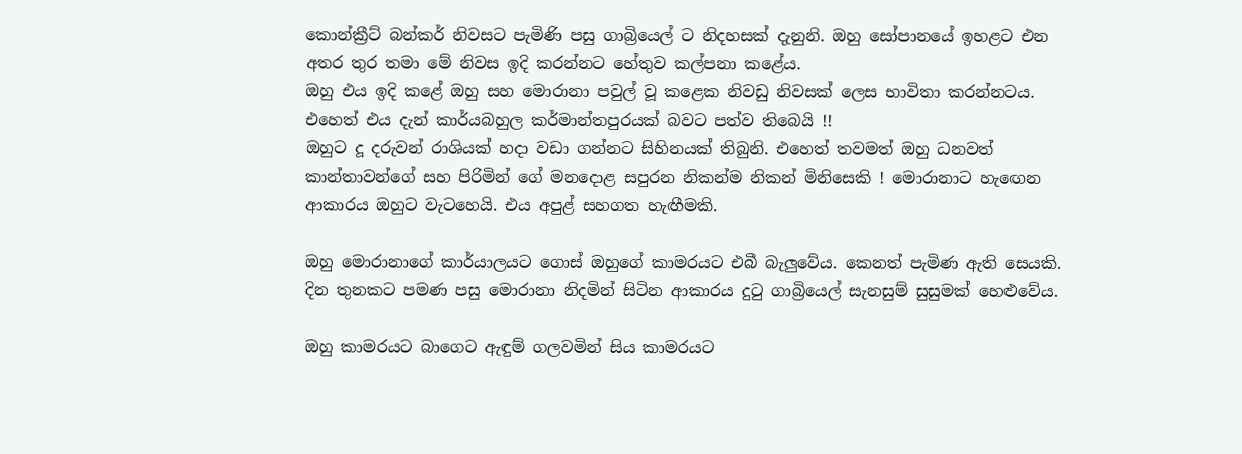කොන්ක්‍රීට් බන්කර් නිවසට පැමිණි පසු ගාබ්‍රියෙල් ට නිදහසක් දැනුනි. ඔහු සෝපානයේ ඉහළට එන අතර තුර තමා මේ නිවස ඉදි කරන්නට හේතුව කල්පනා කළේය.
ඔහු එය ඉදි කළේ ඔහු සහ මොරානා පවුල් වූ කළෙක නිවඩු නිවසක් ලෙස භාවිතා කරන්නටය. එහෙත් එය දැන් කාර්යබහුල කර්මාන්තපුරයක් බවට පත්ව තිබෙයි !!
ඔහුට දූ දරුවන් රාශියක් හදා වඩා ගන්නට සිහිනයක් තිබුනි. එහෙත් තවමත් ඔහු ධනවත් කාන්තාවන්ගේ සහ පිරිමින් ගේ මනදොළ සපුරන නිකන්ම නිකන් මිනිසෙකි ! මොරානාට හැඟෙන ආකාරය ඔහුට වැටහෙයි. එය අපුළ් සහගත හැඟීමකි.

ඔහු මොරානාගේ කාර්යාලයට ගොස් ඔහුගේ කාමරයට එබී බැලුවේය. කෙනත් පැමිණ ඇති සෙයකි. දින තුනකට පමණ පසු මොරානා නිදමින් සිටින ආකාරය දුටු ගාබ්‍රියෙල් සැනසුම් සුසුමක් හෙළුවේය.

ඔහු කාමරයට බාගෙට ඇඳුම් ගලවමින් සිය කාමරයට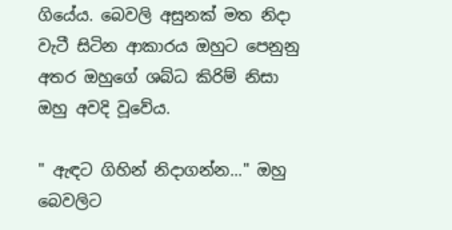ගියේය. බෙවලි අසුනක් මත නිදා වැටී සිටින ආකාරය ඔහුට පෙනුනු අතර ඔහුගේ ශබ්ධ කිරිම් නිසා ඔහු අවදි වූවේය.

" ඇඳට ගිහින් නිදාගන්න..." ඔහු බෙවලිට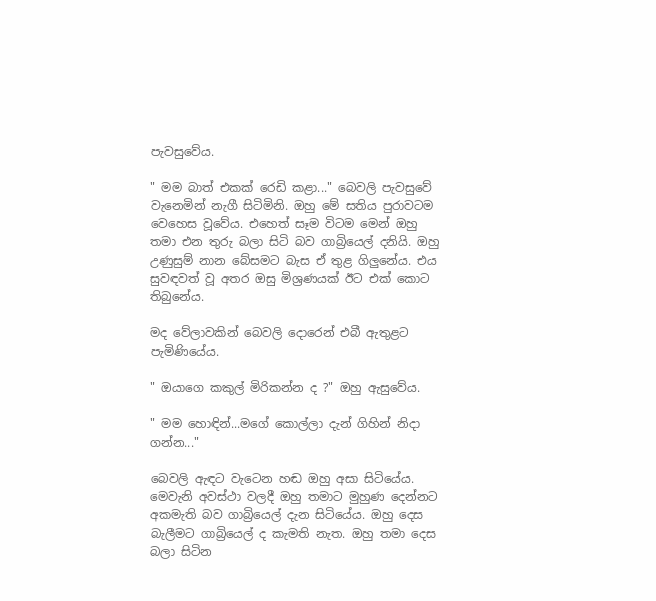පැවසුවේය.

" මම බාත් එකක් රෙඩි කළා..." බෙවලි පැවසුවේ වැනෙමින් නැගී සිටිමිනි. ඔහු මේ සතිය පුරාවටම වෙහෙස වූවේය. එහෙත් සෑම විටම මෙන් ඔහු තමා එන තුරු බලා සිටි බව ගාබ්‍රියෙල් දනියි. ඔහු උණුසුම් නාන බේසමට බැස ඒ තුළ ගිලුනේය. එය සුවඳවත් වූ අතර ඔසු මිශ්‍රණයක් ඊට එක් කොට තිබුනේය.

මද වේලාවකින් බෙවලි දොරෙන් එබී ඇතුළට පැමිණියේය.

" ඔයාගෙ කකුල් මිරිකන්න ද ?" ඔහු ඇසුවේය.

" මම හොඳින්...මගේ කොල්ලා දැන් ගිහින් නිදා ගන්න..."

බෙවලි ඇඳට වැටෙන හඬ ඔහු අසා සිටියේය. මෙවැනි අවස්ථා වලදී ඔහු තමාට මුහුණ දෙන්නට අකමැති බව ගාබ්‍රියෙල් දැන සිටියේය. ඔහු දෙස බැලීමට ගාබ්‍රියෙල් ද කැමති නැත. ඔහු තමා දෙස බලා සිටින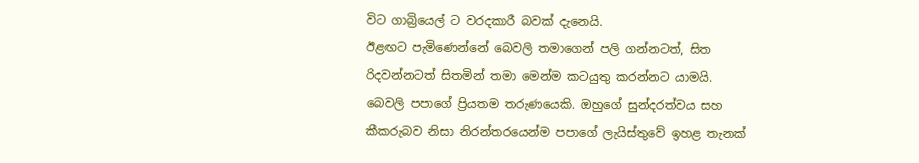විට ගාබ්‍රියෙල් ට වරදකාරී බවක් දැනෙයි.
ඊළඟට පැමිණෙන්නේ බෙවලි තමාගෙන් පලි ගන්නටත්, සිත රිදවන්නටත් සිතමින් තමා මෙන්ම කටයුතු කරන්නට යාමයි. බෙවලි පපාගේ ප්‍රියතම තරුණයෙකි. ඔහුගේ සුන්දරත්වය සහ කීකරුබව නිසා නිරන්තරයෙන්ම පපාගේ ලැයිස්තුවේ ඉහළ තැනක්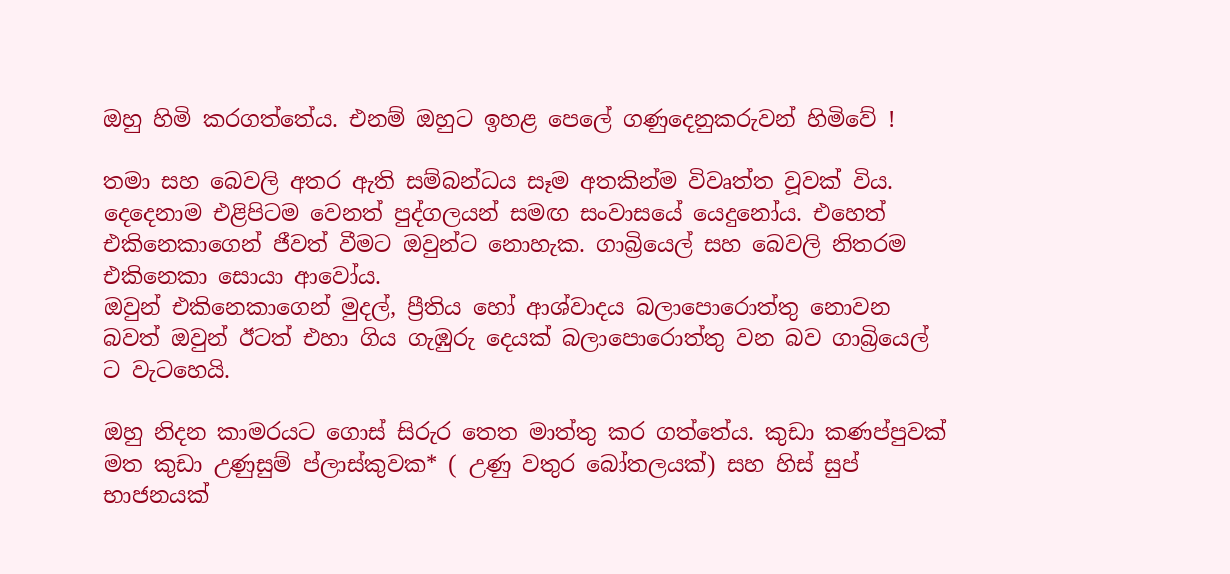ඔහු හිමි කරගත්තේය. එනම් ඔහුට ඉහළ පෙලේ ගණුදෙනුකරුවන් හිමිවේ !

තමා සහ බෙවලි අතර ඇති සම්බන්ධය සෑම අතකින්ම විවෘත්ත වූවක් විය. දෙදෙනාම එළිපිටම වෙනත් පුද්ගලයන් සමඟ සංවාසයේ යෙදුනෝය. එහෙත් එකිනෙකාගෙන් ජීවත් වීමට ඔවුන්ට නොහැක. ගාබ්‍රියෙල් සහ බෙවලි නිතරම එකිනෙකා සොයා ආවෝය.
ඔවුන් එකිනෙකාගෙන් මුදල්, ප්‍රීතිය හෝ ආශ්වාදය බලාපොරොත්තු නොවන බවත් ඔවුන් ඊටත් එහා ගිය ගැඹුරු දෙයක් බලාපොරොත්තු වන බව ගාබ්‍රියෙල් ට වැටහෙයි.

ඔහු නිදන කාමරයට ගොස් සිරුර තෙත මාත්තු කර ගත්තේය. කුඩා කණප්පුවක් මත කුඩා උණුසුම් ප්ලාස්කුවක* ( උණු වතුර බෝතලයක්) සහ හිස් සුප් භාජනයක්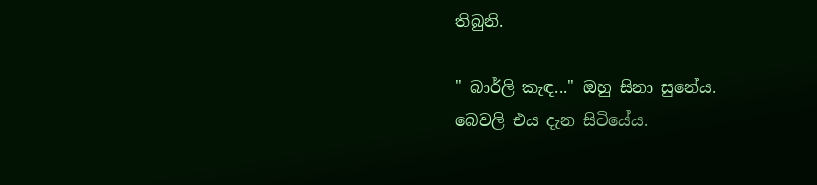තිබුනි.

" බාර්ලි කැඳ..." ඔහු සිනා සුනේය.
බෙවලි එය දැන සිටියේය.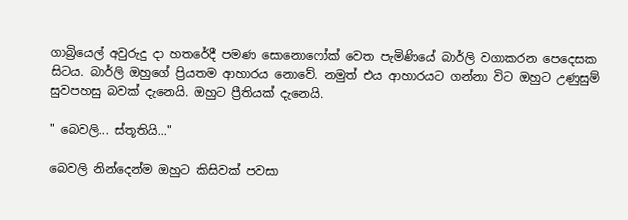ගාබ්‍රියෙල් අවුරුදු දා හතරේදී පමණ සොනොෆෝක් වෙත පැමිණියේ බාර්ලි වගාකරන පෙදෙසක සිටය. බාර්ලි ඔහුගේ ප්‍රියතම ආහාරය නොවේ. නමුත් එය ආහාරයට ගන්නා විට ඔහුට උණුසුම් සුවපහසු බවක් දැනෙයි. ඔහුට ප්‍රීතියක් දැනෙයි.

" බෙවලි... ස්තූතියි..."

බෙවලි නින්දෙන්ම ඔහුට කිසිවක් පවසා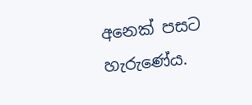අනෙක් පසට හැරුණේය.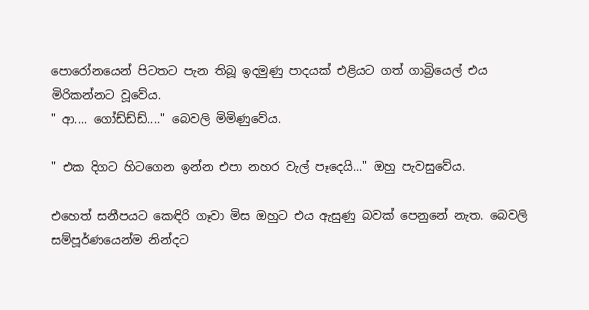පොරෝනයෙන් පිටතට පැන තිබූ ඉදමුණු පාදයක් එළියට ගත් ගාබ්‍රියෙල් එය මිරිකන්නට වූවේය.
" ආ.... ගෝඩ්ඩ්ඩ්...." බෙවලි මිමිණුවේය.

" එක දිගට හිටගෙන ඉන්න එපා නහර වැල් පෑදෙයි..." ඔහු පැවසුවේය.

එහෙත් සනීපයට කෙඳිරි ගෑවා මිස ඔහුට එය ඇසුණු බවක් පෙනුනේ නැත. බෙවලි සම්පූර්ණයෙන්ම නින්දට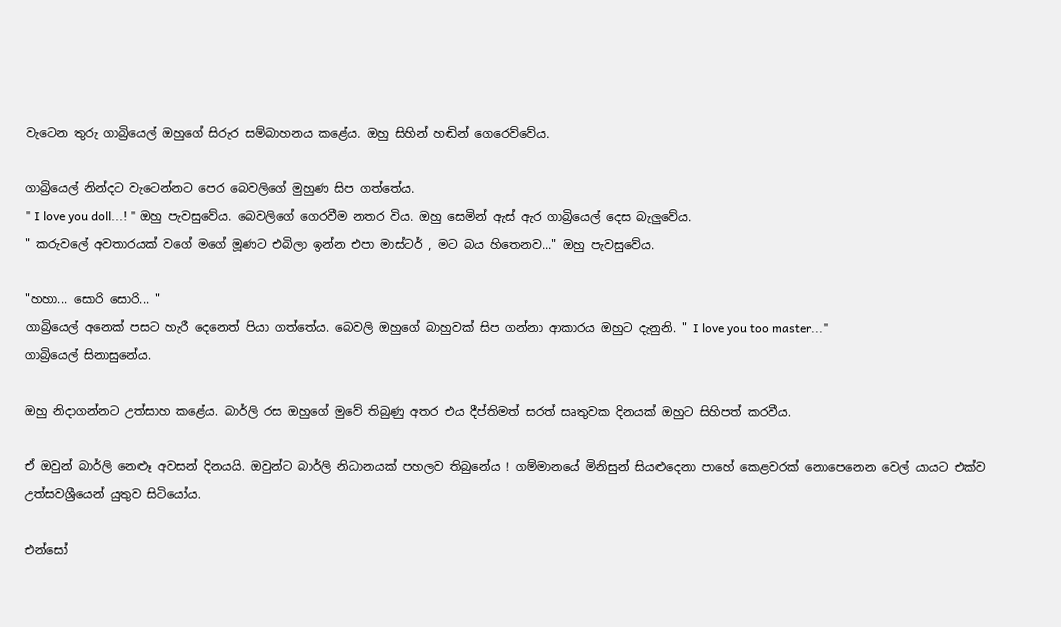වැටෙන තුරු ගාබ්‍රියෙල් ඔහුගේ සිරුර සම්බාහනය කළේය. ඔහු සිහින් හඬින් ගෙරෙව්වේය.

ගාබ්‍රියෙල් නින්දට වැටෙන්නට පෙර බෙවලිගේ මුහුණ සිප ගත්තේය.
" I love you doll...! " ඔහු පැවසුවේය. බෙවලිගේ ගෙරවීම නතර විය. ඔහු සෙමින් ඇස් ඇර ගාබ්‍රියෙල් දෙස බැලුවේය.
" කරුවලේ අවතාරයක් වගේ මගේ මූණට එබිලා ඉන්න එපා මාස්ටර් , මට බය හිතෙනව..." ඔහු පැවසුවේය.

"හහා... සොරි සොරි... "
ගාබ්‍රියෙල් අනෙක් පසට හැරී දෙනෙත් පියා ගත්තේය. බෙවලි ඔහුගේ බාහුවක් සිප ගන්නා ආකාරය ඔහුට දැනුනි. " I love you too master..."
ගාබ්‍රියෙල් සිනාසුනේය.

ඔහු නිදාගන්නට උත්සාහ කළේය. බාර්ලි රස ඔහුගේ මුවේ තිබුණු අතර එය දීප්තිමත් සරත් සෘතුවක දිනයක් ඔහුට සිහිපත් කරවීය.

ඒ ඔවුන් බාර්ලි නෙළූ අවසන් දිනයයි. ඔවුන්ට බාර්ලි නිධානයක් පහලව තිබුනේය ! ගම්මානයේ මිනිසුන් සියළුදෙනා පාහේ කෙළවරක් නොපෙනෙන වෙල් යායට එක්ව උත්සවශ්‍රීයෙන් යුතුව සිටියෝය.

එන්සෝ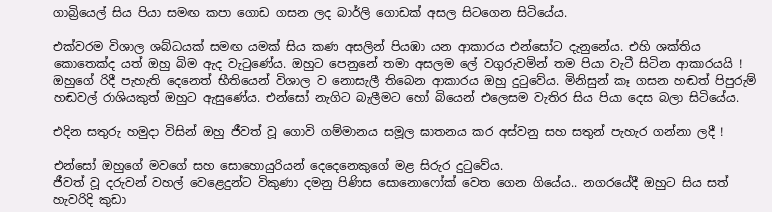ගාබ්‍රියෙල් සිය පියා සමඟ කපා ගොඩ ගසන ලද බාර්ලි ගොඩක් අසල සිටගෙන සිටියේය.

එක්වරම විශාල ශබ්ධයක් සමඟ යමක් සිය කණ අසලින් පියඹා යන ආකාරය එන්සෝට දැනුනේය. එහි ශක්තිය කොතෙක්ද යත් ඔහු බිම ඇද වැටුණේය. ඔහුට පෙනුනේ තමා අසලම ලේ වගුරුවමින් තම පියා වැටී සිටින ආකාරයයි !
ඔහුගේ රිදී පැහැති දෙනෙත් භීතියෙන් විශාල ව නොසැලී තිබෙන ආකාරය ඔහු දුටුවේය. මිනිසුන් කෑ ගසන හඬත් පිපුරුම් හඬවල් රාශියකුත් ඔහුට ඇසුණේය. එන්සෝ නැගිට බැලීමට හෝ බියෙන් එලෙසම වැතිර සිය පියා දෙස බලා සිටියේය.

එදින සතුරු හමුදා විසින් ඔහු ජීවත් වූ ගොවි ගම්මානය සමූල ඝාතනය කර අස්වනු සහ සතුන් පැහැර ගන්නා ලදී !

එන්සෝ ඔහුගේ මවගේ සහ සොහොයුරියන් දෙදෙනෙකුගේ මළ සිරුර දුටුවේය.
ජීවත් වූ දරුවන් වහල් වෙළෙදුන්ට විකුණා දමනු පිණිස සොනොෆෝක් වෙත ගෙන ගියේය.. නගරයේදී ඔහුට සිය සත් හැවරිදි කුඩා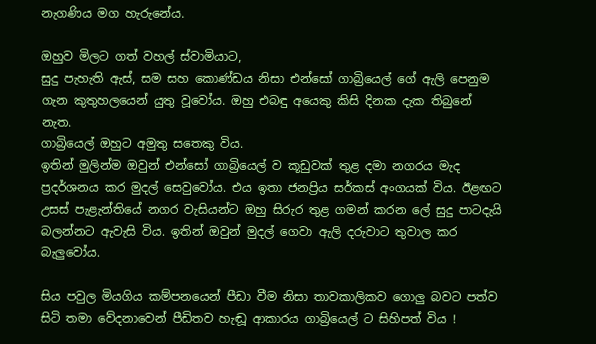නැගණිය මග හැරුනේය.

ඔහුව මිලට ගත් වහල් ස්වාමියාට,
සුදු පැහැති ඇස්, සම සහ කොණ්ඩය නිසා එන්සෝ ගාබ්‍රියෙල් ගේ ඇලි පෙනුම ගැන කුතුහලයෙන් යුතු වූවෝය. ඔහු එබඳු අයෙකු කිසි දිනක දැක තිබුනේ නැත.
ගාබ්‍රියෙල් ඔහුට අමුතු සතෙකු විය.
ඉතින් මුලින්ම ඔවුන් එන්සෝ ගාබ්‍රියෙල් ව කූඩුවක් තුළ දමා නගරය මැද ප්‍රදර්ශනය කර මුදල් සෙවුවෝය. එය ඉතා ජනප්‍රිය සර්කස් අංගයක් විය. ඊළඟට උසස් පැළැන්තියේ නගර වැසියන්ට ඔහු සිරුර තුළ ගමන් කරන ලේ සුදු පාටදැයි බලන්නට ඇවැසි විය. ඉතින් ඔවුන් මුදල් ගෙවා ඇලි දරුවාට තුවාල කර බැලුවෝය.

සිය පවුල මියගිය කම්පනයෙන් පීඩා වීම නිසා තාවකාලිකව ගොලු බවට පත්ව සිටි තමා වේදනාවෙන් පීඩිතව හැඬූ ආකාරය ගාබ්‍රියෙල් ට සිහිපත් විය !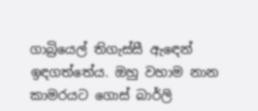ගාබ්‍රියෙල් තිගැස්සී ඇඳෙන් ඉඳගත්තේය. ඔහු වහාම නාන කාමරයට ගොස් බාර්ලි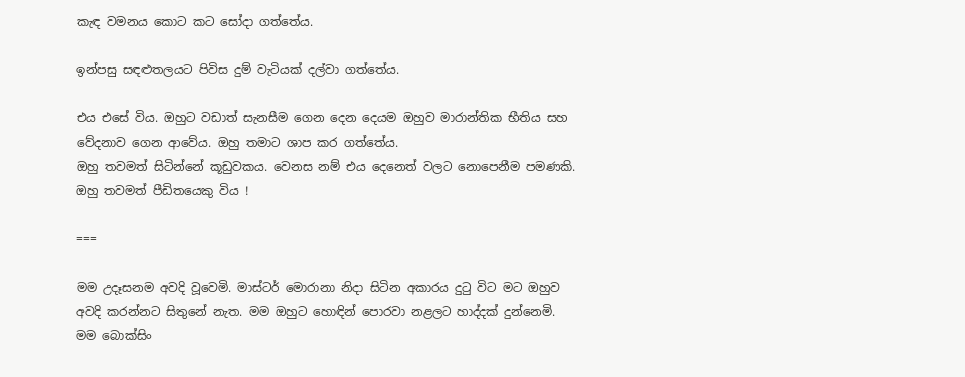කැඳ වමනය කොට කට සෝදා ගත්තේය.

ඉන්පසු සඳළුතලයට පිවිස දුම් වැටියක් දල්වා ගත්තේය.

එය එසේ විය. ඔහුට වඩාත් සැනසීම ගෙන දෙන දෙයම ඔහුව මාරාන්තික භීතිය සහ වේදනාව ගෙන ආවේය. ඔහු තමාට ශාප කර ගත්තේය.
ඔහු තවමත් සිටින්නේ කූඩුවකය. වෙනස නම් එය දෙනෙත් වලට නොපෙනීම පමණකි. ඔහු තවමත් පීඩිතයෙකු විය !

===

මම උදෑසනම අවදි වූවෙමි. මාස්ටර් මොරානා නිදා සිටින අකාරය දුටු විට මට ඔහුව අවදි කරන්නට සිතුනේ නැත. මම ඔහුට හොඳින් පොරවා නළලට හාද්දක් දුන්නෙමි.
මම බොක්සිං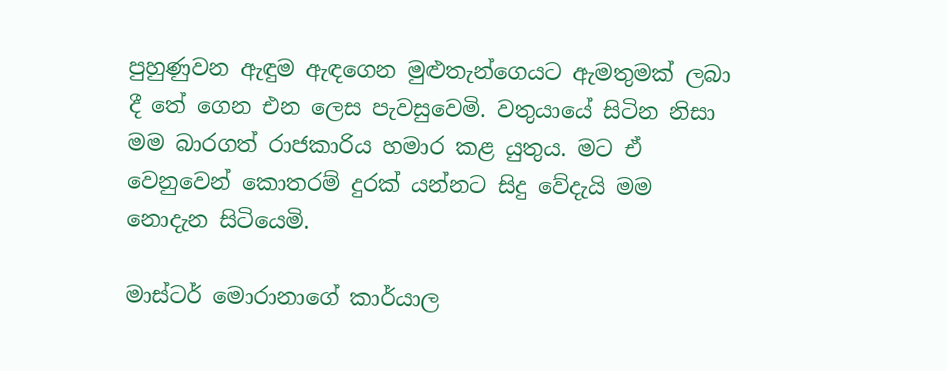පුහුණුවන ඇඳුම ඇඳගෙන මුළුතැන්ගෙයට ඇමතුමක් ලබා දී තේ ගෙන එන ලෙස පැවසුවෙමි. වතුයායේ සිටින නිසා මම බාරගත් රාජකාරිය හමාර කළ යුතුය. මට ඒ වෙනුවෙන් කොතරම් දුරක් යන්නට සිදු වේදැයි මම නොදැන සිටියෙමි.

මාස්ටර් මොරානාගේ කාර්යාල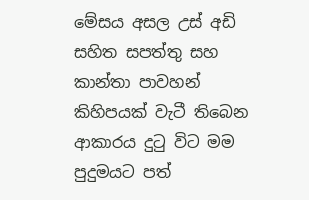මේසය අසල උස් අඩි සහිත සපත්තු සහ කාන්තා පාවහන් කිහිපයක් වැටී තිබෙන ආකාරය දුටු විට මම පුදුමයට පත්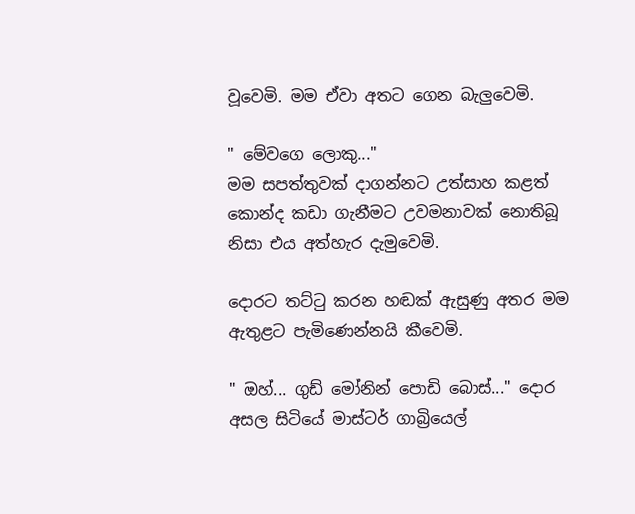වූවෙමි. මම ඒවා අතට ගෙන බැලුවෙමි.

" මේවගෙ ලොකු..."
මම සපත්තුවක් දාගන්නට උත්සාහ කළත් කොන්ද කඩා ගැනීමට උවමනාවක් නොතිබූ නිසා එය අත්හැර දැමුවෙමි.

දොරට තට්ටු කරන හඬක් ඇසුණු අතර මම ඇතුළට පැමිණෙන්නයි කීවෙමි.

" ඔහ්... ගුඩ් මෝනින් පොඩි බොස්..." දොර අසල සිටියේ මාස්ටර් ගාබ්‍රියෙල්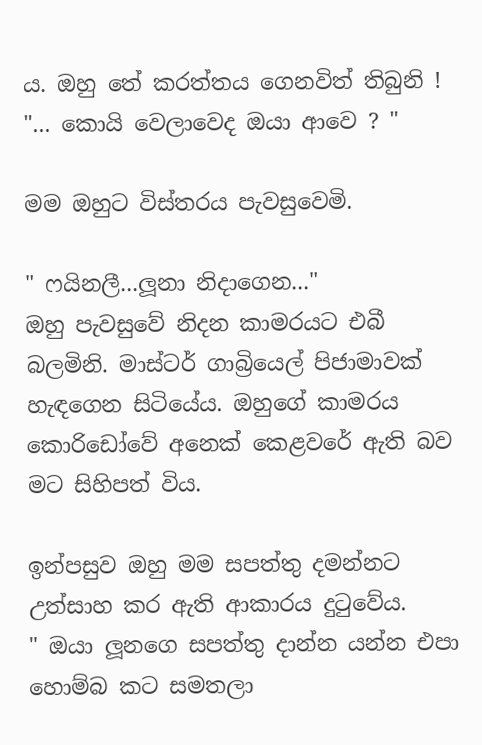ය. ඔහු තේ කරත්තය ගෙනවිත් තිබුනි !
"... කොයි වෙලාවෙද ඔයා ආවෙ ? "

මම ඔහුට විස්තරය පැවසුවෙමි.

" ෆයිනලී...ලූනා නිදාගෙන..."
ඔහු පැවසුවේ නිදන කාමරයට එබී බලමිනි. මාස්ටර් ගාබ්‍රියෙල් පිජාමාවක් හැඳගෙන සිටියේය. ඔහුගේ කාමරය කොරිඩෝවේ අනෙක් කෙළවරේ ඇති බව මට සිහිපත් විය.

ඉන්පසුව ඔහු මම සපත්තු දමන්නට උත්සාහ කර ඇති ආකාරය දුටුවේය.
" ඔයා ලූනගෙ සපත්තු දාන්න යන්න එපා හොම්බ කට සමතලා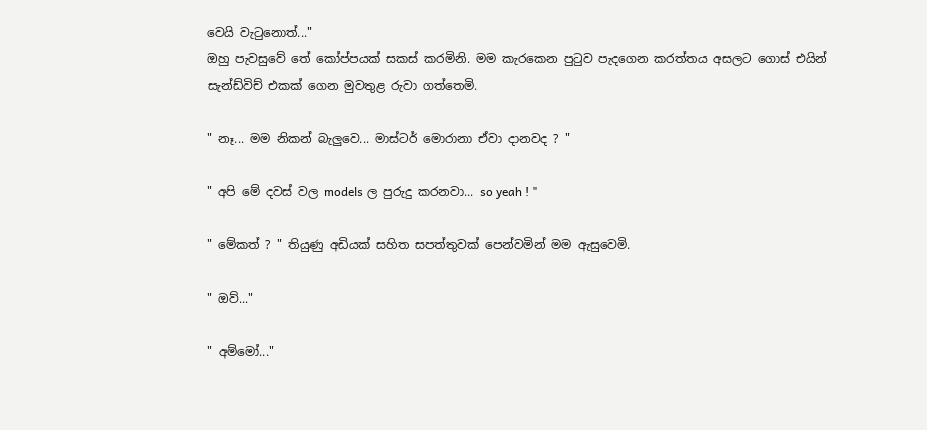වෙයි වැටුනොත්..."
ඔහු පැවසුවේ තේ කෝප්පයක් සකස් කරමිනි. මම කැරකෙන පුටුව පැදගෙන කරත්තය අසලට ගොස් එයින් සැන්ඩ්විච් එකක් ගෙන මුවතුළ රුවා ගත්තෙමි.

" නෑ... මම නිකන් බැලුවෙ... මාස්ටර් මොරානා ඒවා දානවද ? "

" අපි මේ දවස් වල models ල පුරුදු කරනවා... so yeah ! "

" මේකත් ? " තියුණු අඩියක් සහිත සපත්තුවක් පෙන්වමින් මම ඇසුවෙමි.

" ඔව්..."

" අම්මෝ..."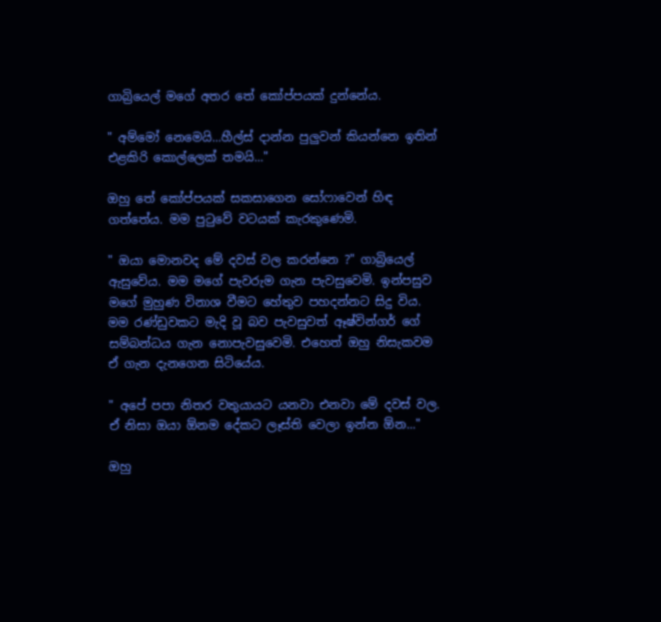ගාබ්‍රියෙල් මගේ අතර තේ කෝප්පයක් දුන්නේය.

" අම්මෝ නෙමෙයි...හීල්ස් දාන්න පුලුවන් කියන්නෙ ඉතින් එළකිරි කොල්ලෙක් තමයි..."

ඔහු තේ කෝප්පයක් සකසාගෙන සෝෆාවෙන් හිඳ ගත්තේය. මම පුටුවේ වටයක් කැරකුණෙමි.

" ඔයා මොනවද මේ දවස් වල කරන්නෙ ?" ගාබ්‍රියෙල් ඇසුවේය. මම මගේ පැවරුම ගැන පැවසුවෙමි. ඉන්පසුව මගේ මුහුණ විනාශ වීමට හේතුව පහදන්නට සිදු විය. මම රණ්ඩුවකට මැදි වූ බව පැවසුවත් ඈෂ්වින්ගර් ගේ සම්බන්ධය ගැන නොපැවසුවෙමි. එහෙත් ඔහු නිසැකවම ඒ ගැන දැනගෙන සිටියේය.

" අපේ පපා නිතර වතුයායට යනවා එනවා මේ දවස් වල. ඒ නිසා ඔයා ඕනම දේකට ලෑස්ති වෙලා ඉන්න ඕන..."

ඔහු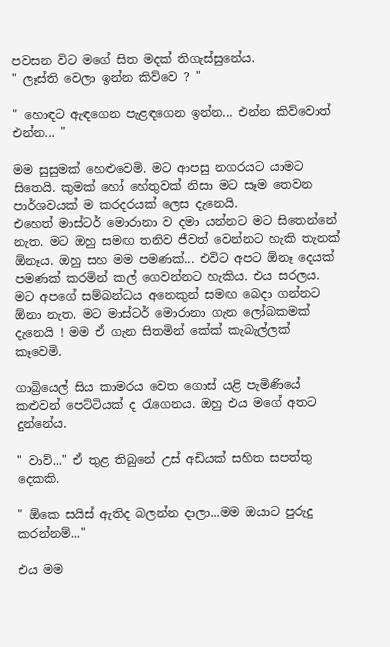පවසන විට මගේ සිත මදක් තිගැස්සුනේය.
" ලෑස්ති වෙලා ඉන්න කිව්වෙ ? "

" හොඳට ඇඳගෙන පැළඳගෙන ඉන්න... එන්න කිව්වොත් එන්න... "

මම සුසුමක් හෙළුවෙමි. මට ආපසු නගරයට යාමට සිතෙයි. කුමක් හෝ හේතුවක් නිසා මට සෑම තෙවන පාර්ශවයක් ම කරදරයක් ලෙස දැනෙයි.
එහෙත් මාස්ටර් මොරානා ව දමා යන්නට මට සිතෙන්නේ නැත. මට ඔහු සමඟ තනිව ජීවත් වෙන්නට හැකි තැනක් ඕනෑය. ඔහු සහ මම පමණක්... එවිට අපට ඕනෑ දෙයක් පමණක් කරමින් කල් ගෙවන්නට හැකිය. එය සරලය.
මට අපගේ සම්බන්ධය අනෙකුන් සමඟ බෙදා ගන්නට ඕනා නැත. මට මාස්ටර් මොරානා ගැන ලෝබකමක් දැනෙයි ! මම ඒ ගැන සිතමින් කේක් කැබැල්ලක් කෑවෙමි.

ගාබ්‍රියෙල් සිය කාමරය වෙත ගොස් යළි පැමිණියේ කළුවන් පෙට්ටියක් ද රැගෙනය. ඔහු එය මගේ අතට දුන්නේය.

" වාව්..." ඒ තුළ තිබුනේ උස් අඩියක් සහිත සපත්තු දෙකකි.

" ඕකෙ සයිස් ඇතිද බලන්න දාලා...මම ඔයාට පුරුදු කරන්නම්..."

එය මම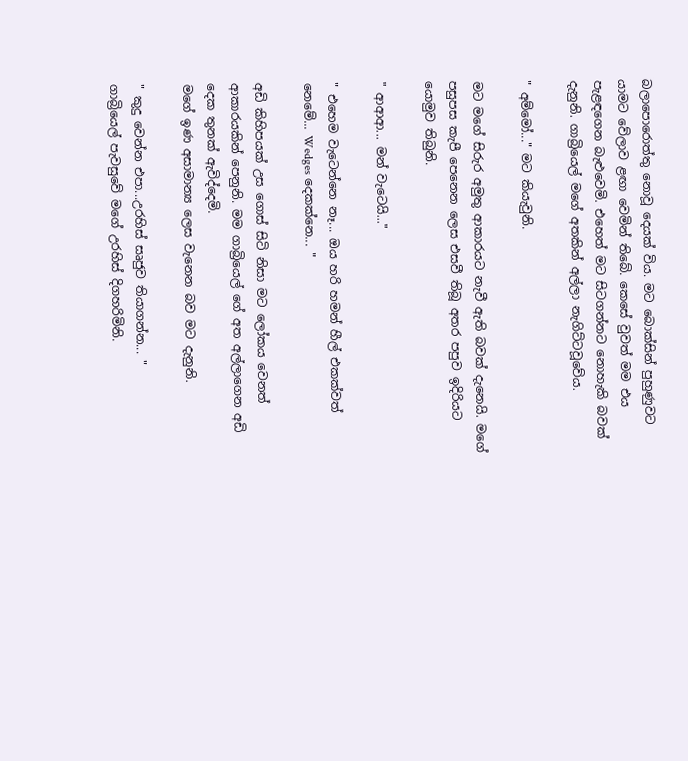බලාපොරොත්තු නොවූ දෙයක් විය. මට බොක්සින් පුහුණුවට යාමට වේලාව ළඟා වෙමින් තිබේ. කෙසේ වුවත් මම එය පැළඳගෙන බැළුවෙමි. එහෙත් මට සිටගන්නට නොහැකි බවක් දැනුනි. ගාබ්‍රියෙල් මගේ අතකින් අල්ලා නැගිට්ටවූවේය.

" අම්මෝ..." මට කියැවුනි.

මට මගේ සිරුර අමුතු ආකාරයට නැවී ඇති බවක් දැනෙයි. මගේ පසුපස කැපී පෙනෙන ලෙස එසවී තිබූ අතර පපුව ඉදිරියට යොමුව තිබුනි.

" ආආආ... මන් වැටෙයි..."

" එහෙම වැටෙන්නෙ නෑ... ඔය හරි හමන් හීල් එකක්වත් නෙමේ... Wedges දෙකක්නෙ... "

අඩි කිහිපයක් උස ගොස් සිටි නිසා මට ලෝකය වෙනත් ආකාරයකින් පෙනුනි. මම ගාබ්‍රියෙල් ගේ අත අල්ලාගෙන අඩි දෙක තුනක් ඇවිද්දෙමි.
මගේ ඉණ අසාමාන්‍ය ලෙස වැනෙන බව මට දැනුනි.

" කුදු වෙන්න එපා...උරහිස් සෘජුව තියාගන්න... "
ගාබ්‍රියෙල් පැවසුවේ මගේ උරහිස් දිගහරිමිනි.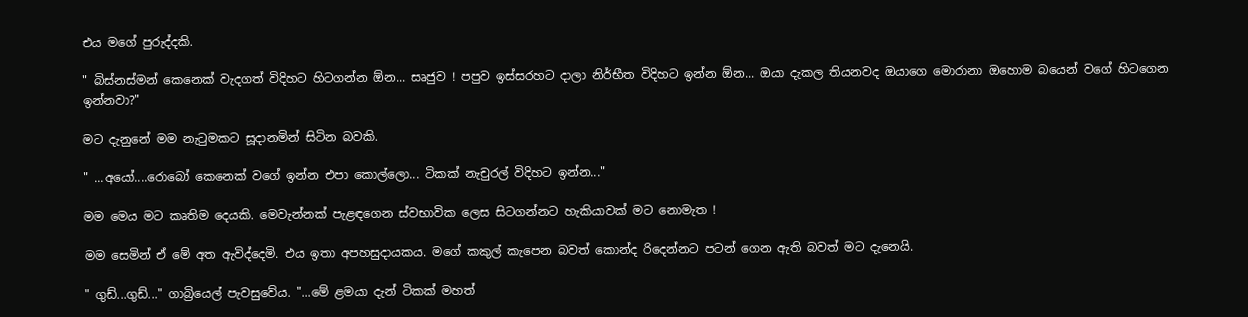එය මගේ පුරුද්දකි.

" බිස්නස්මන් කෙනෙක් වැදගත් විදිහට හිටගන්න ඕන... සෘජුව ! පපුව ඉස්සරහට දාලා නිර්භීත විදිහට ඉන්න ඕන... ඔයා දැකල තියනවද ඔයාගෙ මොරානා ඔහොම බයෙන් වගේ හිටගෙන ඉන්නවා?"

මට දැනුනේ මම නැටුමකට සූදානමින් සිටින බවකි.

" ...අයෝ....රොබෝ කෙනෙක් වගේ ඉන්න එපා කොල්ලො... ටිකක් නැචුරල් විදිහට ඉන්න..."

මම මෙය මට කෘතිම දෙයකි. මෙවැන්නක් පැළඳගෙන ස්වභාවික ලෙස සිටගන්නට හැකියාවක් මට නොමැත !

මම සෙමින් ඒ මේ අත ඇවිද්දෙමි. එය ඉතා අපහසුදායකය. මගේ කකුල් කැපෙන බවත් කොන්ද රිදෙන්නට පටන් ගෙන ඇති බවත් මට දැනෙයි.

" ගුඩ්...ගුඩ්..." ගාබ්‍රියෙල් පැවසුවේය. "...මේ ළමයා දැන් ටිකක් මහත්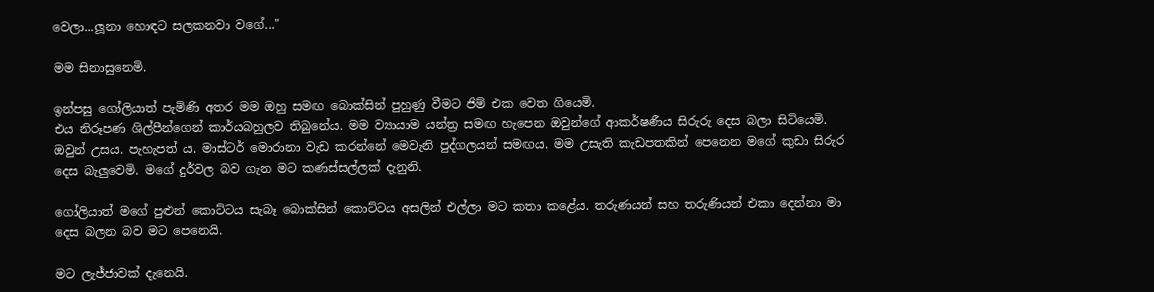වෙලා...ලූනා හොඳට සලකනවා වගේ..."

මම සිනාසුනෙමි.

ඉන්පසු ගෝලියාත් පැමිණි අතර මම ඔහු සමඟ බොක්සින් පුහුණු වීමට ජිම් එක වෙත ගියෙමි.
එය නිරූපණ ශිල්පීන්ගෙන් කාර්යබහුලව තිබුනේය. මම ව්‍යායාම යන්ත්‍ර සමඟ හැපෙන ඔවුන්ගේ ආකර්ෂණීය සිරුරු දෙස බලා සිටියෙමි. ඔවුන් උසය. පැහැපත් ය. මාස්ටර් මොරානා වැඩ කරන්නේ මෙවැනි පුද්ගලයන් සමඟය. මම උසැති කැඩපතකින් පෙනෙන මගේ කුඩා සිරුර දෙස බැලුවෙමි. මගේ දුර්වල බව ගැන මට කණස්සල්ලක් දැනුනි.

ගෝලියාත් මගේ පුළුන් කොට්ටය සැබෑ බොක්සින් කොට්ටය අසලින් එල්ලා මට කතා කළේය. තරුණයන් සහ තරුණියන් එකා දෙන්නා මා දෙස බලන බව මට පෙනෙයි.

මට ලැජ්ජාවක් දැනෙයි.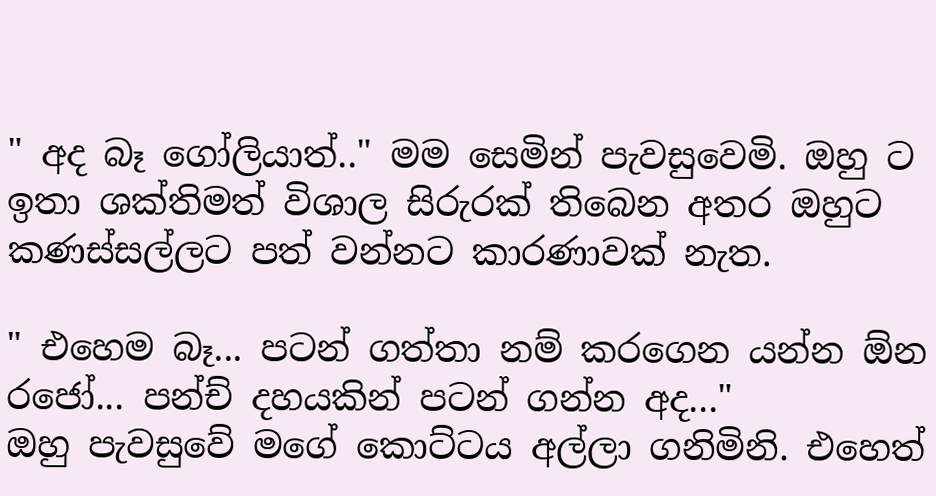" අද බෑ ගෝලියාත්.." මම සෙමින් පැවසුවෙමි. ඔහු ට ඉතා ශක්තිමත් විශාල සිරුරක් තිබෙන අතර ඔහුට කණස්සල්ලට පත් වන්නට කාරණාවක් නැත.

" එහෙම බෑ... පටන් ගත්තා නම් කරගෙන යන්න ඕන රජෝ... පන්ච් දහයකින් පටන් ගන්න අද..."
ඔහු පැවසුවේ මගේ කොට්ටය අල්ලා ගනිමිනි. එහෙත්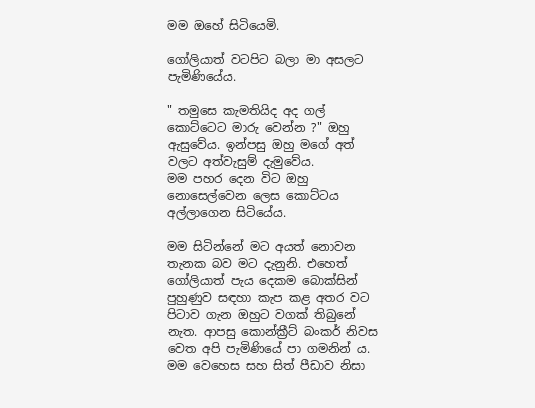මම ඔහේ සිටියෙමි.

ගෝලියාත් වටපිට බලා මා අසලට පැමිණියේය.

" තමුසෙ කැමතියිද අද ගල් කොට්ටෙට මාරු වෙන්න ?" ඔහු ඇසුවේය. ඉන්පසු ඔහු මගේ අත් වලට අත්වැසුම් දැමුවේය.
මම පහර දෙන විට ඔහු නොසෙල්වෙන ලෙස කොට්ටය අල්ලාගෙන සිටියේය.

මම සිටින්නේ මට අයත් නොවන තැනක බව මට දැනුනි. එහෙත් ගෝලියාත් පැය දෙකම බොක්සින් පුහුණුව සඳහා කැප කළ අතර වට පිටාව ගැන ඔහුට වගක් තිබුනේ නැත. ආපසු කොන්ක්‍රීට් බංකර් නිවස වෙත අපි පැමිණියේ පා ගමනින් ය. මම වෙහෙස සහ සිත් පීඩාව නිසා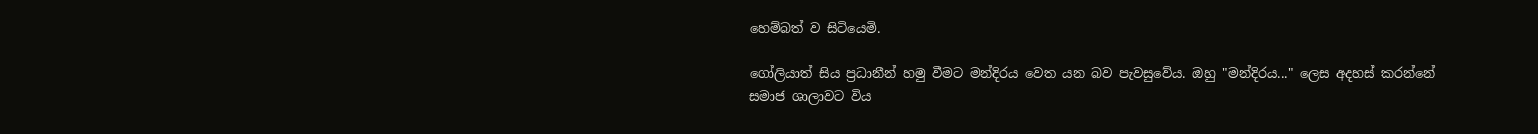හෙම්බත් ව සිටියෙමි.

ගෝලියාත් සිය ප්‍රධානීන් හමු වීමට මන්දිරය වෙත යන බව පැවසුවේය. ඔහු "මන්දිරය..." ලෙස අදහස් කරන්නේ සමාජ ශාලාවට විය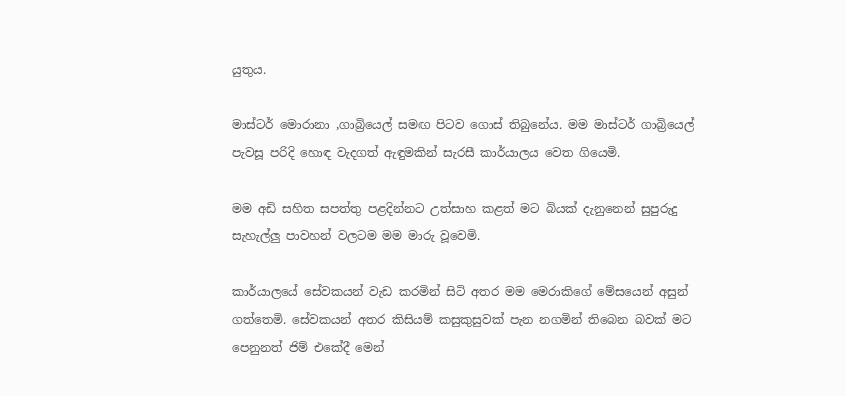යුතුය.

මාස්ටර් මොරානා ,ගාබ්‍රියෙල් සමඟ පිටව ගොස් තිබුනේය. මම මාස්ටර් ගාබ්‍රියෙල් පැවසූ පරිදි හොඳ වැදගත් ඇඳුමකින් සැරසී කාර්යාලය වෙත ගියෙමි.

මම අඩි සහිත සපත්තු පළදින්නට උත්සාහ කළත් මට බියක් දැනුනෙන් සුපුරුදු සැහැල්ලු පාවහන් වලටම මම මාරු වූවෙමි.

කාර්යාලයේ සේවකයන් වැඩ කරමින් සිටි අතර මම මෙරාකිගේ මේසයෙන් අසුන් ගත්තෙමි. සේවකයන් අතර කිසියම් කසුකුසුවක් පැන නගමින් තිබෙන බවක් මට පෙනුනත් ජිම් එකේදී මෙන්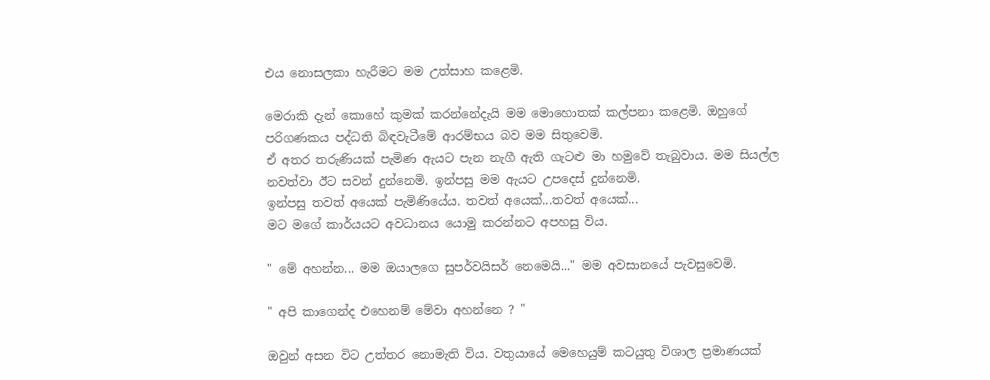එය නොසලකා හැරීමට මම උත්සාහ කළෙමි.

මෙරාකි දැන් කොහේ කුමක් කරන්නේදැයි මම මොහොතක් කල්පනා කළෙමි. ඔහුගේ පරිගණකය පද්ධති බිඳවැටීමේ ආරම්භය බව මම සිතුවෙමි.
ඒ අතර තරුණියක් පැමිණ ඇයට පැන නැගී ඇති ගැටළු මා හමුවේ තැබුවාය. මම සියල්ල නවත්වා ඊට සවන් දුන්නෙමි. ඉන්පසු මම ඇයට උපදෙස් දුන්නෙමි.
ඉන්පසු තවත් අයෙක් පැමිණියේය. තවත් අයෙක්...තවත් අයෙක්...
මට මගේ කාර්යයට අවධානය යොමු කරන්නට අපහසු විය.

" මේ අහන්න... මම ඔයාලගෙ සුපර්වයිසර් නෙමෙයි..." මම අවසානයේ පැවසුවෙමි.

" අපි කාගෙන්ද එහෙනම් මේවා අහන්නෙ ? "

ඔවුන් අසන විට උත්තර නොමැති විය. වතුයායේ මෙහෙයුම් කටයුතු විශාල ප්‍රමාණයක්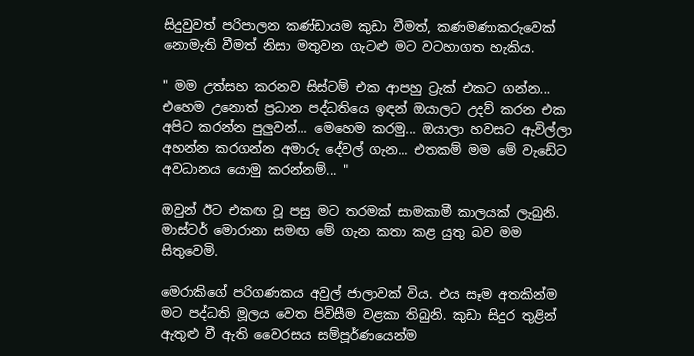සිදුවුවත් පරිපාලන කණ්ඩායම කුඩා වීමත්, කණමණාකරුවෙක් නොමැති වීමත් නිසා මතුවන ගැටළු මට වටහාගත හැකිය.

" මම උත්සහ කරනව සිස්ටම් එක ආපහු ට්‍රැක් එකට ගන්න... එහෙම උනොත් ප්‍රධාන පද්ධතියෙ ඉඳන් ඔයාලට උදව් කරන එක අපිට කරන්න පුලුවන්... මෙහෙම කරමු... ඔයාලා හවසට ඇවිල්ලා අහන්න කරගන්න අමාරු දේවල් ගැන... එතකම් මම මේ වැඩේට අවධානය යොමු කරන්නම්... "

ඔවුන් ඊට එකඟ වූ පසු මට තරමක් සාමකාමී කාලයක් ලැබුනි.
මාස්ටර් මොරානා සමඟ මේ ගැන කතා කළ යුතු බව මම සිතුවෙමි.

මෙරාකිගේ පරිගණකය අවුල් ජාලාවක් විය. එය සෑම අතකින්ම මට පද්ධති මූලය වෙත පිවිසීම වළකා තිබුනි. කුඩා සිදුර තුළින් ඇතුළු වී ඇති වෛරසය සම්පූර්ණයෙන්ම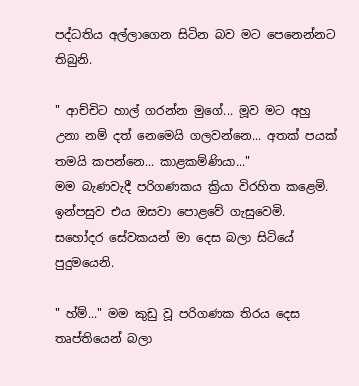පද්ධතිය අල්ලාගෙන සිටින බව මට පෙනෙන්නට තිබුනි.

" ආච්චිට හාල් ගරන්න මුගේ... මූව මට අහු උනා නම් දත් නෙමෙයි ගලවන්නෙ... අතක් පයක් තමයි කපන්නෙ... කාළකම්ණියා..."
මම බැණවැදී පරිගණකය ක්‍රියා විරහිත කළෙමි. ඉන්පසුව එය ඔසවා පොළවේ ගැසුවෙමි. සහෝදර සේවකයන් මා දෙස බලා සිටියේ පුදුමයෙනි.

" හ්ම්..." මම කුඩු වූ පරිගණක තිරය දෙස තෘප්තියෙන් බලා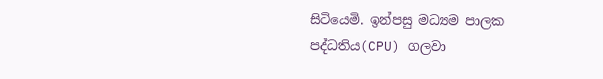සිටියෙමි. ඉන්පසු මධ්‍යම පාලක පද්ධතිය(CPU) ගලවා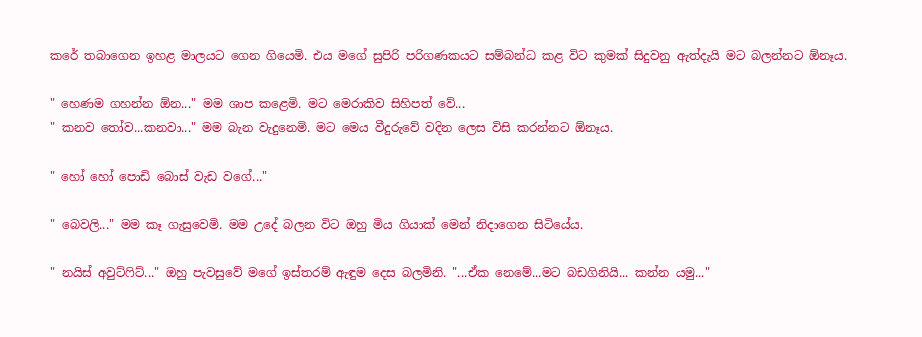කරේ තබාගෙන ඉහළ මාලයට ගෙන ගියෙමි. එය මගේ සුපිරි පරිගණකයට සම්බන්ධ කළ විට කුමක් සිදුවනු ඇත්දැයි මට බලන්නට ඕනෑය.

" හෙණම ගහන්න ඕන..." මම ශාප කළෙමි. මට මෙරාකිව සිහිපත් වේ...
" කනව තෝව...කනවා..." මම බැන වැදුනෙමි. මට මෙය වීදුරුවේ වදින ලෙස විසි කරන්නට ඕනෑය.

" හෝ හෝ පොඩි බොස් වැඩ වගේ..."

" බෙවලි..." මම කෑ ගැසුවෙමි. මම උදේ බලන විට ඔහු මිය ගියාක් මෙන් නිදාගෙන සිටියේය.

" නයිස් අවුට්ෆිට්..." ඔහු පැවසුවේ මගේ ඉස්තරම් ඇඳුම දෙස බලමිනි. "...ඒක නෙමේ...මට බඩගිනියි... කන්න යමු..."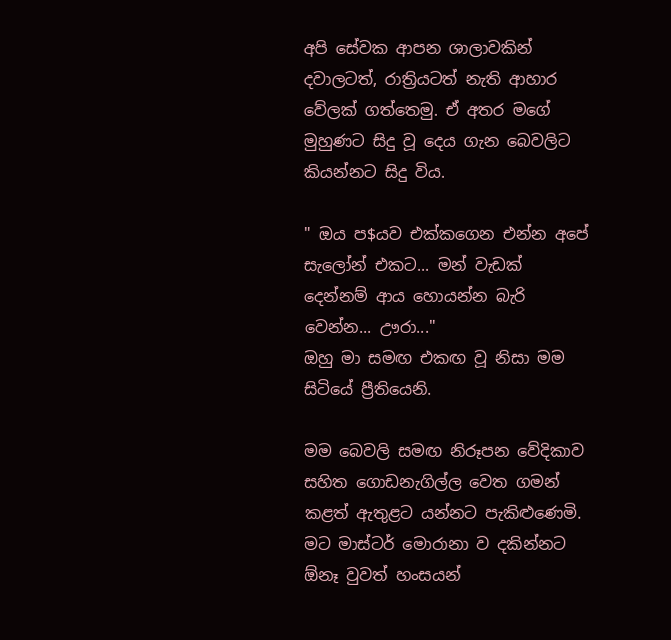අපි සේවක ආපන ශාලාවකින් දවාලටත්, රාත්‍රියටත් නැති ආහාර වේලක් ගත්තෙමු. ඒ අතර මගේ මුහුණට සිදු වූ දෙය ගැන බෙවලිට කියන්නට සිදු විය.

" ඔය ප$යව එක්කගෙන එන්න අපේ සැලෝන් එකට... මන් වැඩක් දෙන්නම් ආය හොයන්න බැරි වෙන්න... ඌරා..."
ඔහු මා සමඟ එකඟ වූ නිසා මම සිටියේ ප්‍රීතියෙනි.

මම බෙවලි සමඟ නිරූපන වේදිකාව සහිත ගොඩනැගිල්ල වෙත ගමන් කළත් ඇතුළට යන්නට පැකිළුණෙමි.
මට මාස්ටර් මොරානා ව දකින්නට ඕනෑ වුවත් හංසයන්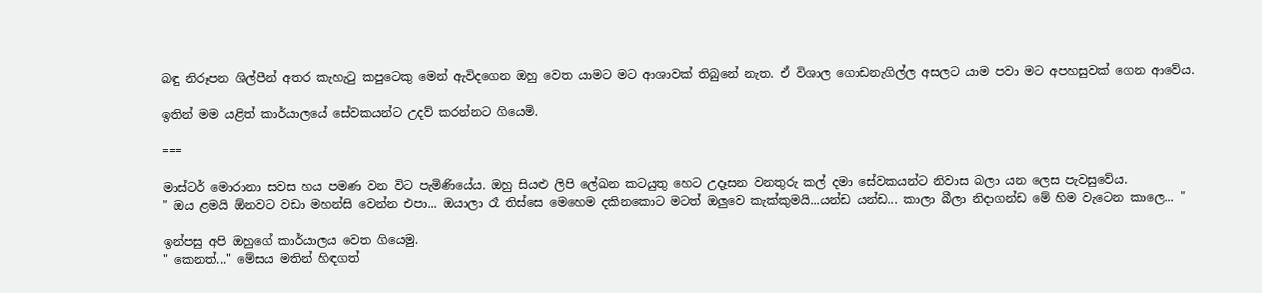බඳු නිරූපන ශිල්පීන් අතර කැහැටු කපුටෙකු මෙන් ඇවිදගෙන ඔහු වෙත යාමට මට ආශාවක් තිබුනේ නැත. ඒ විශාල ගොඩනැගිල්ල අසලට යාම පවා මට අපහසුවක් ගෙන ආවේය.

ඉතින් මම යළිත් කාර්යාලයේ සේවකයන්ට උදව් කරන්නට ගියෙමි.

===

මාස්ටර් මොරානා සවස හය පමණ වන විට පැමිණියේය. ඔහු සියළු ලිපි ලේඛන කටයුතු හෙට උදෑසන වනතුරු කල් දමා සේවකයන්ට නිවාස බලා යන ලෙස පැවසුවේය.
" ඔය ළමයි ඕනවට වඩා මහන්සි වෙන්න එපා... ඔයාලා රෑ තිස්සෙ මෙහෙම දකිනකොට මටත් ඔලුවෙ කැක්කුමයි...යන්ඩ යන්ඩ... කාලා බීලා නිදාගන්ඩ මේ හිම වැටෙන කාලෙ... "

ඉන්පසු අපි ඔහුගේ කාර්යාලය වෙත ගියෙමු.
" කෙනත්..." මේසය මතින් හිඳගත්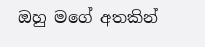ඔහු මගේ අතකින්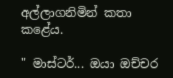අල්ලාගනිමින් කතා කළේය.

" මාස්ටර්... ඔයා ඔච්චර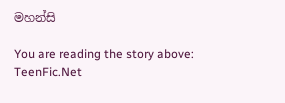මහන්සි

You are reading the story above: TeenFic.Net